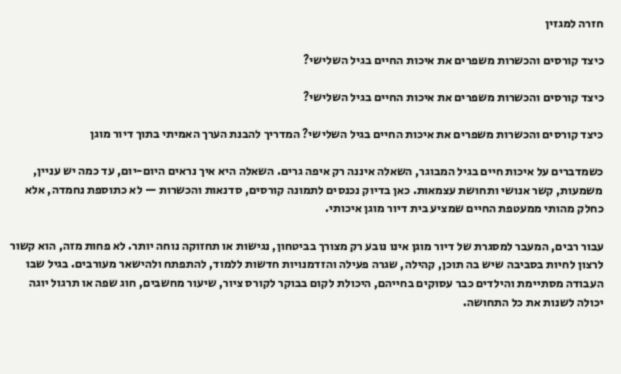חזרה למגזין

כיצד קורסים והכשרות משפרים את איכות החיים בגיל השלישי?

כיצד קורסים והכשרות משפרים את איכות החיים בגיל השלישי?

כיצד קורסים והכשרות משפרים את איכות החיים בגיל השלישי? המדריך להבנת הערך האמיתי בתוך דיור מוגן

כשמדברים על איכות חיים בגיל המבוגר, השאלה איננה רק איפה גרים. השאלה היא איך נראים היום-יום, עד כמה יש עניין, משמעות, קשר אנושי ותחושת עצמאות. כאן בדיוק נכנסים לתמונה קורסים, סדנאות והכשרות — לא כתוספת נחמדה, אלא כחלק מהותי ממעטפת החיים שמציע בית דיור מוגן איכותי.

עבור רבים, המעבר למסגרת של דיור מוגן אינו נובע רק מצורך בביטחון, נגישות או תחזוקה נוחה יותר. לא פחות מזה, הוא קשור לרצון לחיות בסביבה שיש בה תוכן, קהילה, שגרה פעילה והזדמנויות חדשות ללמוד, להתפתח ולהישאר מעורבים. בגיל שבו העבודה מסתיימת והילדים כבר עסוקים בחייהם, היכולת לקום בבוקר לקורס ציור, שיעור מחשבים, חוג שפה או תרגול יוגה יכולה לשנות את כל התחושה.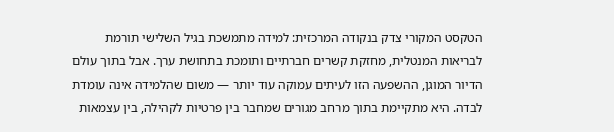הטקסט המקורי צדק בנקודה המרכזית: למידה מתמשכת בגיל השלישי תורמת לבריאות המנטלית, מחזקת קשרים חברתיים ותומכת בתחושת ערך. אבל בתוך עולם הדיור המוגן, ההשפעה הזו לעיתים עמוקה עוד יותר — משום שהלמידה אינה עומדת לבדה. היא מתקיימת בתוך מרחב מגורים שמחבר בין פרטיות לקהילה, בין עצמאות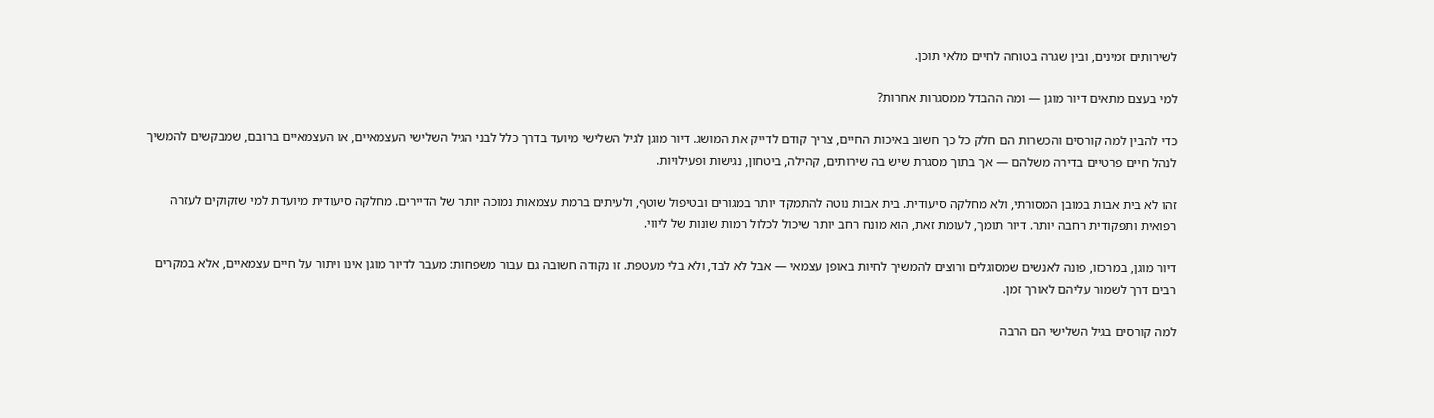לשירותים זמינים, ובין שגרה בטוחה לחיים מלאי תוכן.

למי בעצם מתאים דיור מוגן — ומה ההבדל ממסגרות אחרות?

כדי להבין למה קורסים והכשרות הם חלק כל כך חשוב באיכות החיים, צריך קודם לדייק את המושג. דיור מוגן לגיל השלישי מיועד בדרך כלל לבני הגיל השלישי העצמאיים, או העצמאיים ברובם, שמבקשים להמשיך לנהל חיים פרטיים בדירה משלהם — אך בתוך מסגרת שיש בה שירותים, קהילה, ביטחון, נגישות ופעילויות.

זהו לא בית אבות במובן המסורתי, ולא מחלקה סיעודית. בית אבות נוטה להתמקד יותר במגורים ובטיפול שוטף, ולעיתים ברמת עצמאות נמוכה יותר של הדיירים. מחלקה סיעודית מיועדת למי שזקוקים לעזרה רפואית ותפקודית רחבה יותר. דיור תומך, לעומת זאת, הוא מונח רחב יותר שיכול לכלול רמות שונות של ליווי.

דיור מוגן, במרכזו, פונה לאנשים שמסוגלים ורוצים להמשיך לחיות באופן עצמאי — אבל לא לבד, ולא בלי מעטפת. זו נקודה חשובה גם עבור משפחות: מעבר לדיור מוגן אינו ויתור על חיים עצמאיים, אלא במקרים רבים דרך לשמור עליהם לאורך זמן.

למה קורסים בגיל השלישי הם הרבה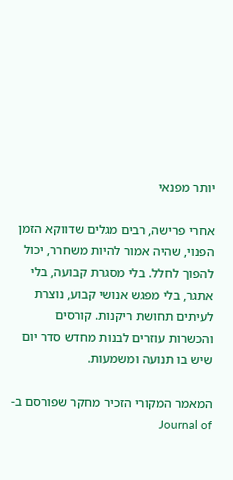יותר מפנאי

אחרי פרישה, רבים מגלים שדווקא הזמן הפנוי, שהיה אמור להיות משחרר, יכול להפוך לחלל. בלי מסגרת קבועה, בלי אתגר, בלי מפגש אנושי קבוע, נוצרת לעיתים תחושת ריקנות. קורסים והכשרות עוזרים לבנות מחדש סדר יום שיש בו תנועה ומשמעות.

המאמר המקורי הזכיר מחקר שפורסם ב-Journal of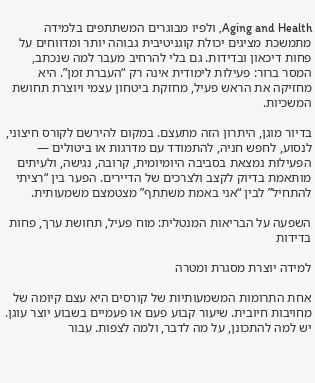Aging and Health, ולפיו מבוגרים המשתתפים בלמידה מתמשכת מציגים יכולת קוגניטיבית גבוהה יותר ומדווחים על פחות דיכאון ובדידות. גם בלי להרחיב מעבר למה שנכתב, המסר ברור: פעילות לימודית אינה רק “העברת זמן”. היא מחזיקה את הראש פעיל, מחזקת ביטחון עצמי ויוצרת תחושת המשכיות.

בדיור מוגן, היתרון הזה מתעצם. במקום להירשם לקורס חיצוני, לנסוע, לחפש חניה, להתמודד עם מדרגות או ביטולים — הפעילות נמצאת בסביבה היומיומית, קרובה, נגישה, ולעיתים מותאמת בדיוק לקצב ולצרכים של הדיירים. הפער בין “רציתי להתחיל” לבין “אני באמת משתתף” מצטמצם משמעותית.

השפעה על הבריאות המנטלית: מוח פעיל, תחושת ערך, פחות בדידות

למידה יוצרת מסגרת ומטרה

אחת התרומות המשמעותיות של קורסים היא עצם קיומה של מחויבות חיובית. שיעור קבוע פעם או פעמיים בשבוע יוצר עוגן. יש למה להתכונן, על מה לדבר, ולמה לצפות. עבור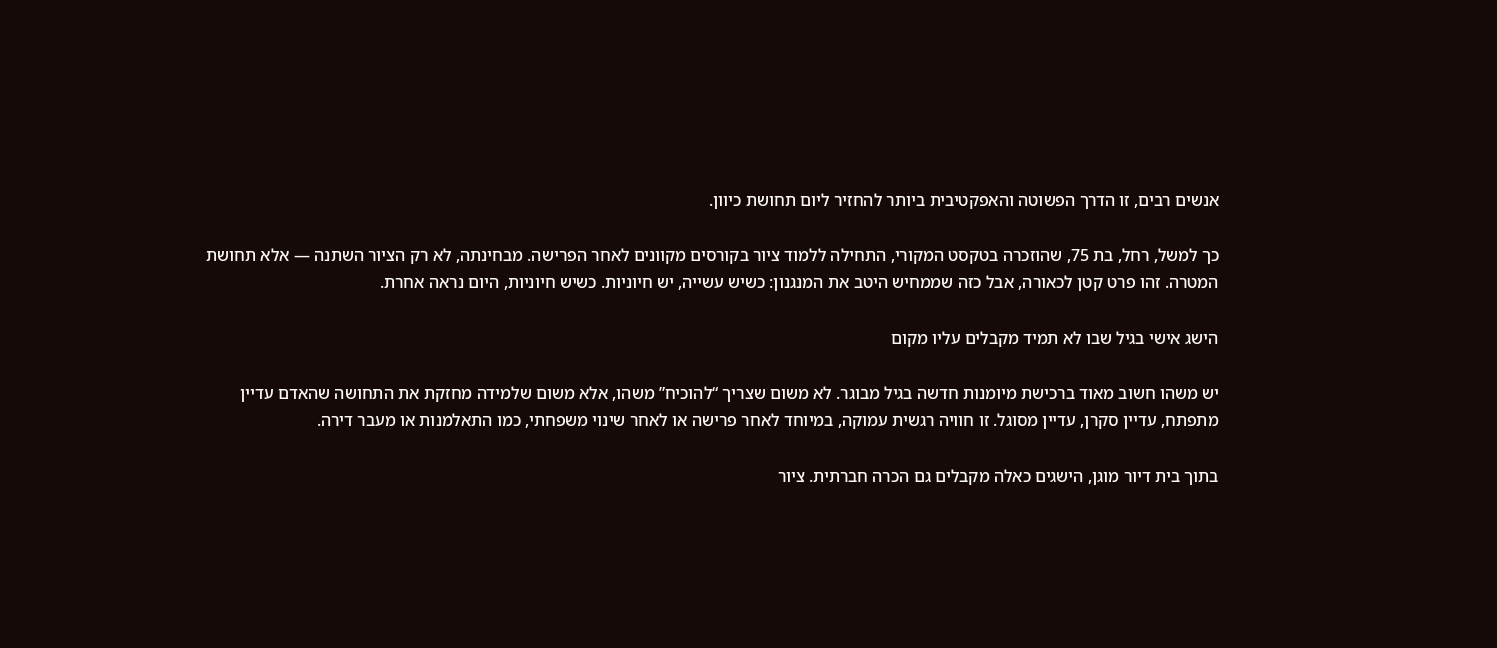אנשים רבים, זו הדרך הפשוטה והאפקטיבית ביותר להחזיר ליום תחושת כיוון.

כך למשל, רחל, בת 75, שהוזכרה בטקסט המקורי, התחילה ללמוד ציור בקורסים מקוונים לאחר הפרישה. מבחינתה, לא רק הציור השתנה — אלא תחושת המטרה. זהו פרט קטן לכאורה, אבל כזה שממחיש היטב את המנגנון: כשיש עשייה, יש חיוניות. כשיש חיוניות, היום נראה אחרת.

הישג אישי בגיל שבו לא תמיד מקבלים עליו מקום

יש משהו חשוב מאוד ברכישת מיומנות חדשה בגיל מבוגר. לא משום שצריך “להוכיח” משהו, אלא משום שלמידה מחזקת את התחושה שהאדם עדיין מתפתח, עדיין סקרן, עדיין מסוגל. זו חוויה רגשית עמוקה, במיוחד לאחר פרישה או לאחר שינוי משפחתי, כמו התאלמנות או מעבר דירה.

בתוך בית דיור מוגן, הישגים כאלה מקבלים גם הכרה חברתית. ציור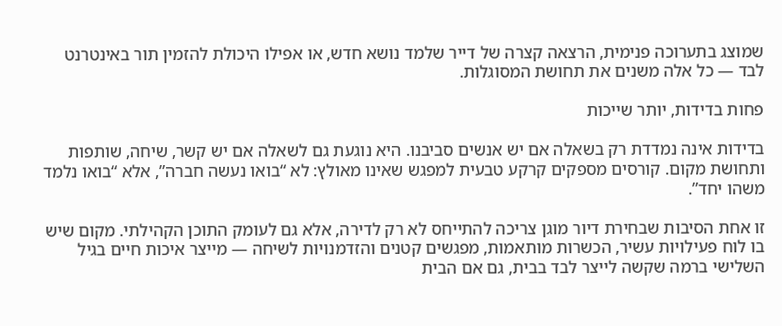שמוצג בתערוכה פנימית, הרצאה קצרה של דייר שלמד נושא חדש, או אפילו היכולת להזמין תור באינטרנט לבד — כל אלה משנים את תחושת המסוגלות.

פחות בדידות, יותר שייכות

בדידות אינה נמדדת רק בשאלה אם יש אנשים סביבנו. היא נוגעת גם לשאלה אם יש קשר, שיחה, שותפות ותחושת מקום. קורסים מספקים קרקע טבעית למפגש שאינו מאולץ: לא “בואו נעשה חברה”, אלא “בואו נלמד משהו יחד”.

זו אחת הסיבות שבחירת דיור מוגן צריכה להתייחס לא רק לדירה, אלא גם לעומק התוכן הקהילתי. מקום שיש בו לוח פעילויות עשיר, הכשרות מותאמות, מפגשים קטנים והזדמנויות לשיחה — מייצר איכות חיים בגיל השלישי ברמה שקשה לייצר לבד בבית, גם אם הבית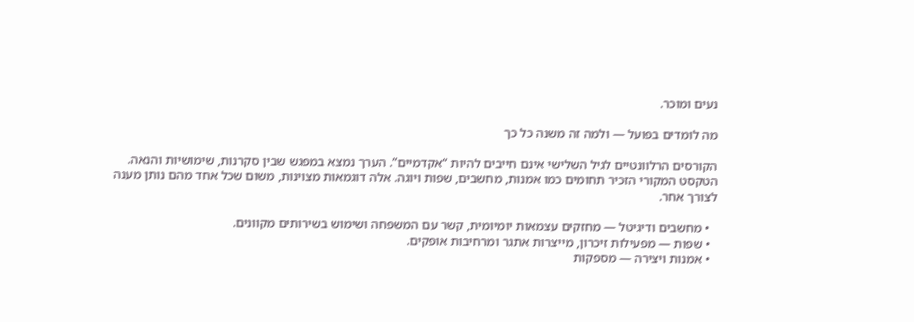נעים ומוכר.

מה לומדים בפועל — ולמה זה משנה כל כך

הקורסים הרלוונטיים לגיל השלישי אינם חייבים להיות “אקדמיים”. הערך נמצא במפגש שבין סקרנות, שימושיות והנאה. הטקסט המקורי הזכיר תחומים כמו אמנות, מחשבים, שפות ויוגה. אלה דוגמאות מצוינות, משום שכל אחד מהם נותן מענה לצורך אחר.

  • מחשבים ודיגיטל — מחזקים עצמאות יומיומית, קשר עם המשפחה ושימוש בשירותים מקוונים.
  • שפות — מפעילות זיכרון, מייצרות אתגר ומרחיבות אופקים.
  • אמנות ויצירה — מספקות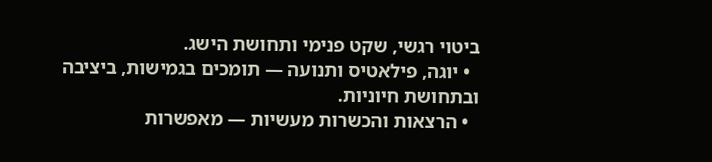ביטוי רגשי, שקט פנימי ותחושת הישג.
  • יוגה, פילאטיס ותנועה — תומכים בגמישות, ביציבה ובתחושת חיוניות.
  • הרצאות והכשרות מעשיות — מאפשרות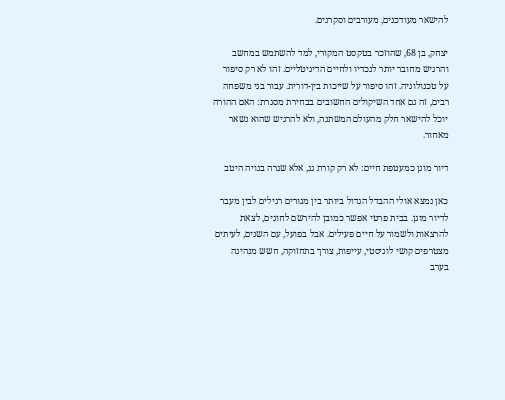להישאר מעודכנים, מעורבים וסקרנים.

יצחק, בן 68, שהוזכר בטקסט המקורי, למד להשתמש במחשב והרגיש מחובר יותר לנכדיו ולחיים הדיגיטליים. זהו לא רק סיפור על טכנולוגיה. זהו סיפור על שייכות בין-דורית. עבור בני משפחה רבים, זה גם אחד השיקולים החשובים בבחירת מסגרת: האם ההורה יוכל להישאר חלק מהעולם המשתנה, ולא להרגיש שהוא נשאר מאחור.

דיור מוגן כמעטפת חיים: לא רק קורת גג, אלא שגרה בנויה היטב

כאן נמצא אולי ההבדל הגדול ביותר בין מגורים רגילים לבין מעבר לדיור מוגן. בבית פרטי אפשר כמובן להירשם לחוגים, לצאת להרצאות ולשמור על חיים פעילים. אבל בפועל, עם השנים, לעיתים מצטרפים קושי לוגיסטי, עייפות, צורך בתחזוקה, חשש מנהיגה בערב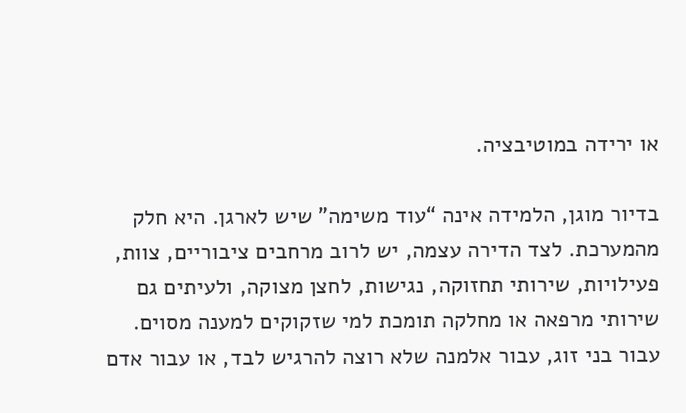או ירידה במוטיבציה.

בדיור מוגן, הלמידה אינה “עוד משימה” שיש לארגן. היא חלק מהמערכת. לצד הדירה עצמה, יש לרוב מרחבים ציבוריים, צוות, פעילויות, שירותי תחזוקה, נגישות, לחצן מצוקה, ולעיתים גם שירותי מרפאה או מחלקה תומכת למי שזקוקים למענה מסוים. עבור בני זוג, עבור אלמנה שלא רוצה להרגיש לבד, או עבור אדם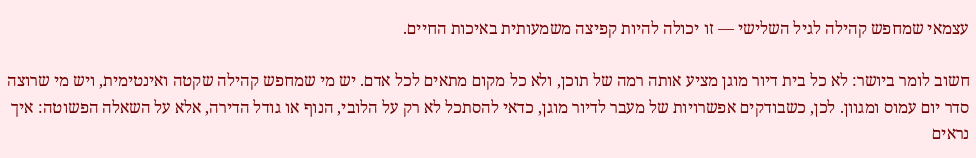עצמאי שמחפש קהילה לגיל השלישי — זו יכולה להיות קפיצה משמעותית באיכות החיים.

חשוב לומר ביושר: לא כל בית דיור מוגן מציע אותה רמה של תוכן, ולא כל מקום מתאים לכל אדם. יש מי שמחפש קהילה שקטה ואינטימית, ויש מי שרוצה סדר יום עמוס ומגוון. לכן, כשבודקים אפשרויות של מעבר לדיור מוגן, כדאי להסתכל לא רק על הלובי, הנוף או גודל הדירה, אלא על השאלה הפשוטה: איך נראים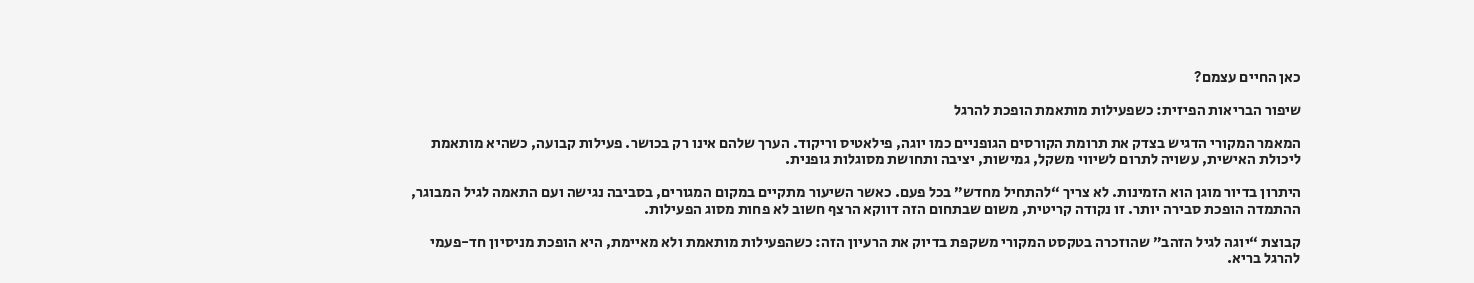כאן החיים עצמם?

שיפור הבריאות הפיזית: כשפעילות מותאמת הופכת להרגל

המאמר המקורי הדגיש בצדק את תרומת הקורסים הגופניים כמו יוגה, פילאטיס וריקוד. הערך שלהם אינו רק בכושר. פעילות קבועה, כשהיא מותאמת ליכולת האישית, עשויה לתרום לשיווי משקל, גמישות, יציבה ותחושת מסוגלות גופנית.

היתרון בדיור מוגן הוא הזמינות. לא צריך “להתחיל מחדש” בכל פעם. כאשר השיעור מתקיים במקום המגורים, בסביבה נגישה ועם התאמה לגיל המבוגר, ההתמדה הופכת סבירה יותר. זו נקודה קריטית, משום שבתחום הזה דווקא הרצף חשוב לא פחות מסוג הפעילות.

קבוצת “יוגה לגיל הזהב” שהוזכרה בטקסט המקורי משקפת בדיוק את הרעיון הזה: כשהפעילות מותאמת ולא מאיימת, היא הופכת מניסיון חד-פעמי להרגל בריא.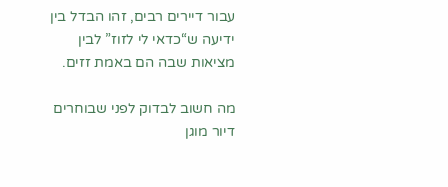עבור דיירים רבים, זהו הבדל בין ידיעה ש“כדאי לי לזוז” לבין מציאות שבה הם באמת זזים.

מה חשוב לבדוק לפני שבוחרים דיור מוגן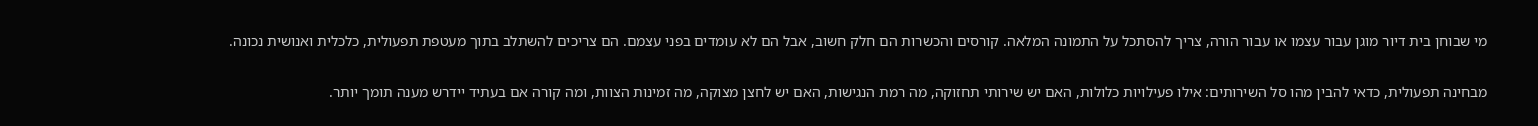מי שבוחן בית דיור מוגן עבור עצמו או עבור הורה, צריך להסתכל על התמונה המלאה. קורסים והכשרות הם חלק חשוב, אבל הם לא עומדים בפני עצמם. הם צריכים להשתלב בתוך מעטפת תפעולית, כלכלית ואנושית נכונה.

מבחינה תפעולית, כדאי להבין מהו סל השירותים: אילו פעילויות כלולות, האם יש שירותי תחזוקה, מה רמת הנגישות, האם יש לחצן מצוקה, מה זמינות הצוות, ומה קורה אם בעתיד יידרש מענה תומך יותר.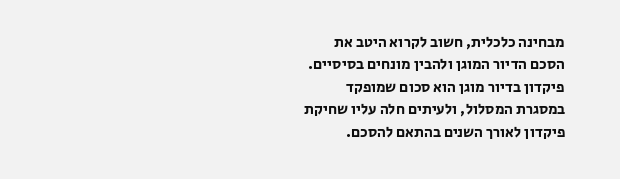מבחינה כלכלית, חשוב לקרוא היטב את הסכם הדיור המוגן ולהבין מונחים בסיסיים. פיקדון בדיור מוגן הוא סכום שמופקד במסגרת המסלול, ולעיתים חלה עליו שחיקת פיקדון לאורך השנים בהתאם להסכם.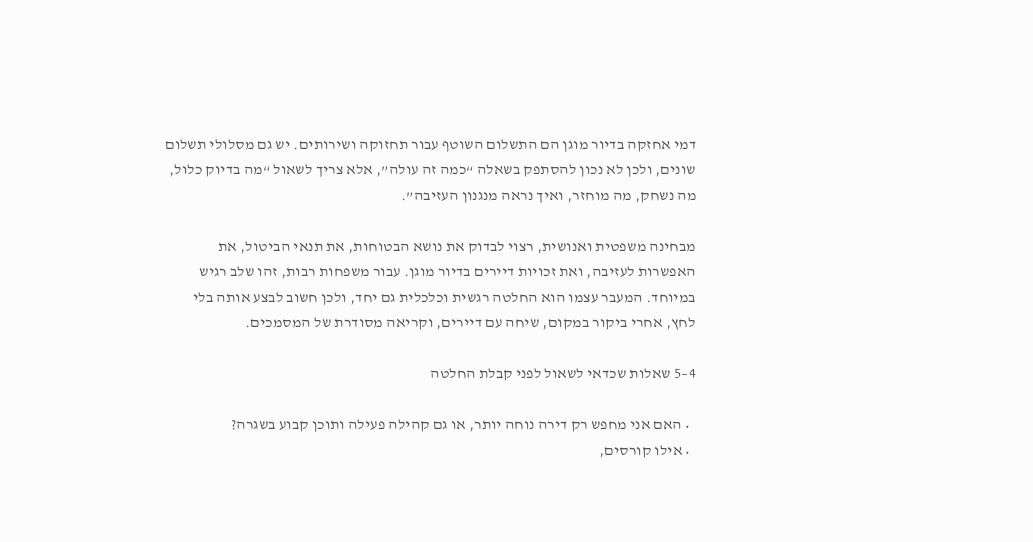דמי אחזקה בדיור מוגן הם התשלום השוטף עבור תחזוקה ושירותים. יש גם מסלולי תשלום שונים, ולכן לא נכון להסתפק בשאלה “כמה זה עולה”, אלא צריך לשאול “מה בדיוק כלול, מה נשחק, מה מוחזר, ואיך נראה מנגנון העזיבה”.

מבחינה משפטית ואנושית, רצוי לבדוק את נושא הבטוחות, את תנאי הביטול, את האפשרות לעזיבה, ואת זכויות דיירים בדיור מוגן. עבור משפחות רבות, זהו שלב רגיש במיוחד. המעבר עצמו הוא החלטה רגשית וכלכלית גם יחד, ולכן חשוב לבצע אותה בלי לחץ, אחרי ביקור במקום, שיחה עם דיירים, וקריאה מסודרת של המסמכים.

4–5 שאלות שכדאי לשאול לפני קבלת החלטה

  • האם אני מחפש רק דירה נוחה יותר, או גם קהילה פעילה ותוכן קבוע בשגרה?
  • אילו קורסים,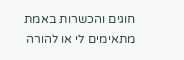חוגים והכשרות באמת מתאימים לי או להורה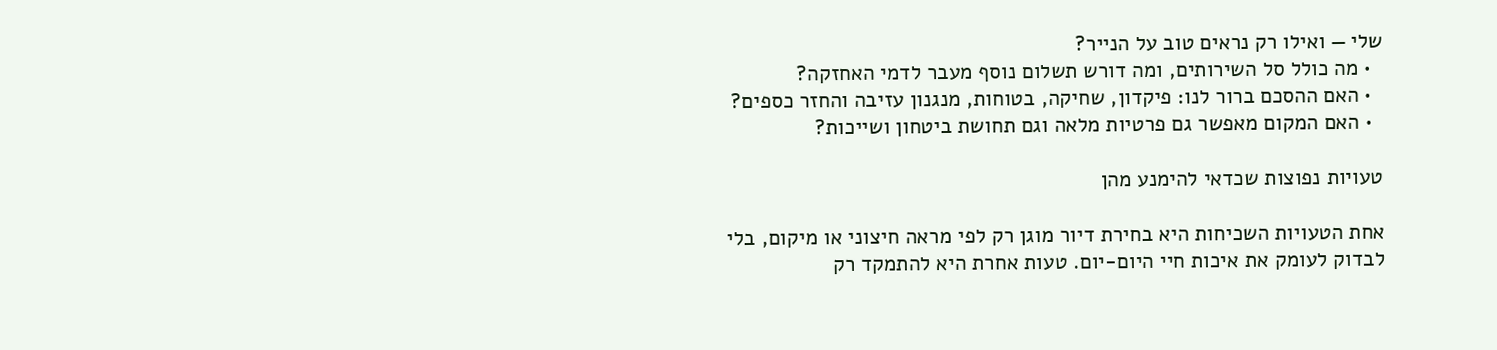שלי — ואילו רק נראים טוב על הנייר?
  • מה כולל סל השירותים, ומה דורש תשלום נוסף מעבר לדמי האחזקה?
  • האם ההסכם ברור לנו: פיקדון, שחיקה, בטוחות, מנגנון עזיבה והחזר כספים?
  • האם המקום מאפשר גם פרטיות מלאה וגם תחושת ביטחון ושייכות?

טעויות נפוצות שכדאי להימנע מהן

אחת הטעויות השכיחות היא בחירת דיור מוגן רק לפי מראה חיצוני או מיקום, בלי לבדוק לעומק את איכות חיי היום-יום. טעות אחרת היא להתמקד רק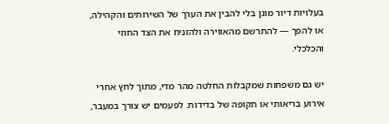בעלויות דיור מוגן בלי להבין את הערך של השירותים והקהילה, או להפך — להתרשם מהאווירה ולהזניח את הצד החוזי והכלכלי.

יש גם משפחות שמקבלות החלטה מהר מדי, מתוך לחץ אחרי אירוע בריאותי או תקופה של בדידות. לפעמים יש צורך במעבר,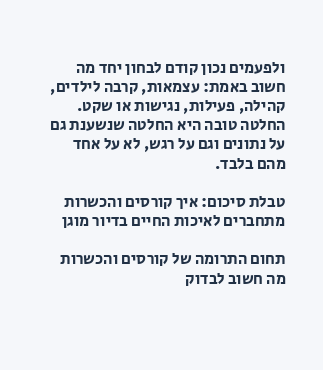ולפעמים נכון קודם לבחון יחד מה חשוב באמת: עצמאות, קרבה לילדים, קהילה, פעילות, נגישות או שקט. החלטה טובה היא החלטה שנשענת גם על נתונים וגם על רגש, לא על אחד מהם בלבד.

טבלת סיכום: איך קורסים והכשרות מתחברים לאיכות החיים בדיור מוגן

תחום התרומה של קורסים והכשרות מה חשוב לבדוק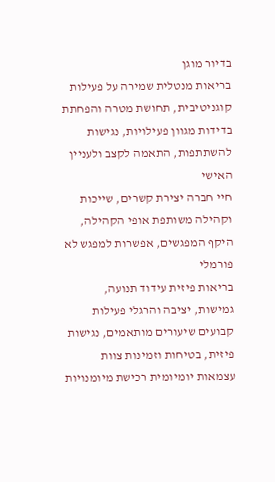בדיור מוגן
בריאות מנטלית שמירה על פעילות קוגניטיבית, תחושת מטרה והפחתת בדידות מגוון פעילויות, נגישות להשתתפות, התאמה לקצב ולעניין האישי
חיי חברה יצירת קשרים, שייכות וקהילה משותפת אופי הקהילה, היקף המפגשים, אפשרות למפגש לא פורמלי
בריאות פיזית עידוד תנועה, גמישות, יציבה והרגלי פעילות קבועים שיעורים מותאמים, נגישות פיזית, בטיחות וזמינות צוות
עצמאות יומיומית רכישת מיומנויות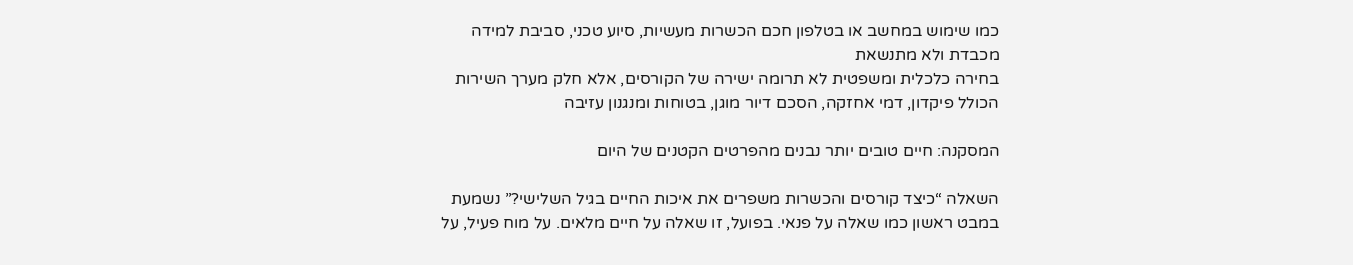כמו שימוש במחשב או בטלפון חכם הכשרות מעשיות, סיוע טכני, סביבת למידה מכבדת ולא מתנשאת
בחירה כלכלית ומשפטית לא תרומה ישירה של הקורסים, אלא חלק מערך השירות הכולל פיקדון, דמי אחזקה, הסכם דיור מוגן, בטוחות ומנגנון עזיבה

המסקנה: חיים טובים יותר נבנים מהפרטים הקטנים של היום

השאלה “כיצד קורסים והכשרות משפרים את איכות החיים בגיל השלישי?” נשמעת במבט ראשון כמו שאלה על פנאי. בפועל, זו שאלה על חיים מלאים. על מוח פעיל, על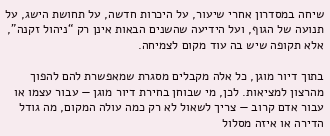שיחה במסדרון אחרי שיעור, על היכרות חדשה, על תחושת הישג, על תנועה של הגוף, ועל הידיעה שהשנים הבאות אינן רק “ניהול זקנה”, אלא תקופה שיש בה עוד מקום לצמיחה.

בתוך דיור מוגן, כל אלה מקבלים מסגרת שמאפשרת להם להפוך מהרצון למציאות. לכן, מי שבוחן בחירת דיור מוגן — עבור עצמו או עבור אדם קרוב — צריך לשאול לא רק כמה עולה המקום, מה גודל הדירה או איזה מסלול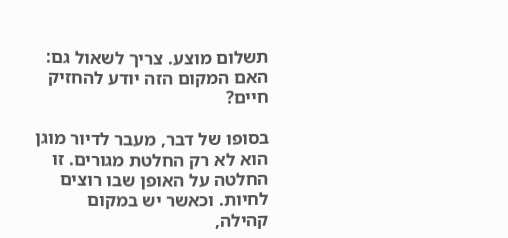תשלום מוצע. צריך לשאול גם: האם המקום הזה יודע להחזיק חיים?

בסופו של דבר, מעבר לדיור מוגן הוא לא רק החלטת מגורים. זו החלטה על האופן שבו רוצים לחיות. וכאשר יש במקום קהילה,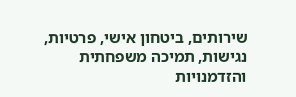שירותים, ביטחון אישי, פרטיות, נגישות, תמיכה משפחתית והזדמנויות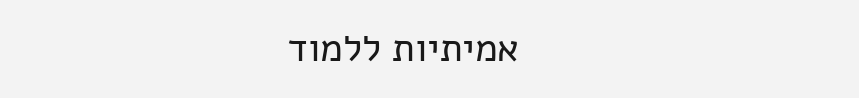אמיתיות ללמוד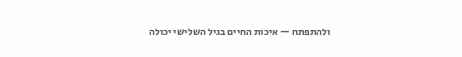ולהתפתח — איכות החיים בגיל השלישי יכולה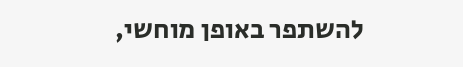להשתפר באופן מוחשי,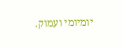יומיומי ועמוק.